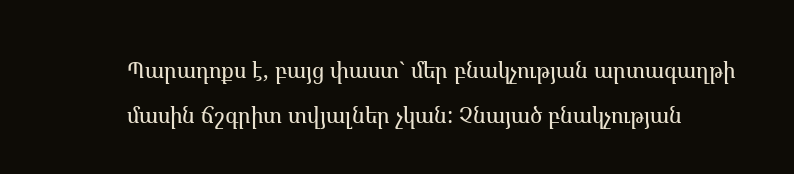Պարադոքս է, բայց փաստ` մեր բնակչության արտագաղթի մասին ճշգրիտ տվյալներ չկան: Չնայած բնակչության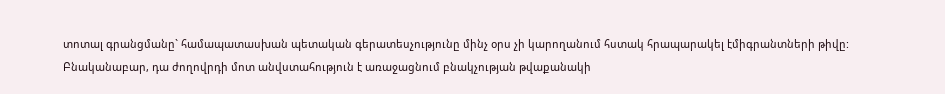տոտալ գրանցմանը` համապատասխան պետական գերատեսչությունը մինչ օրս չի կարողանում հստակ հրապարակել էմիգրանտների թիվը: Բնականաբար, դա ժողովրդի մոտ անվստահություն է առաջացնում բնակչության թվաքանակի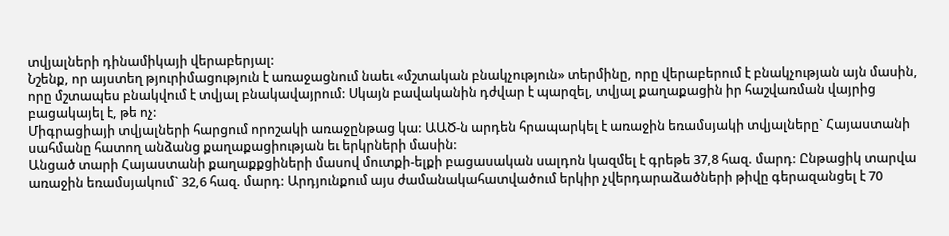տվյալների դինամիկայի վերաբերյալ:
Նշենք, որ այստեղ թյուրիմացություն է առաջացնում նաեւ «մշտական բնակչություն» տերմինը, որը վերաբերում է բնակչության այն մասին, որը մշտապես բնակվում է տվյալ բնակավայրում: Սկայն բավականին դժվար է պարզել, տվյալ քաղաքացին իր հաշվառման վայրից բացակայել է, թե ոչ:
Միգրացիայի տվյալների հարցում որոշակի առաջընթաց կա: ԱԱԾ-ն արդեն հրապարկել է առաջին եռամսյակի տվյալները` Հայաստանի սահմանը հատող անձանց քաղաքացիության եւ երկրների մասին:
Անցած տարի Հայաստանի քաղաքքցիների մասով մուտքի-ելքի բացասական սալդոն կազմել է գրեթե 37,8 հազ. մարդ: Ընթացիկ տարվա առաջին եռամսյակում` 32,6 հազ. մարդ: Արդյունքում այս ժամանակահատվածում երկիր չվերդարաձածների թիվը գերազանցել է 70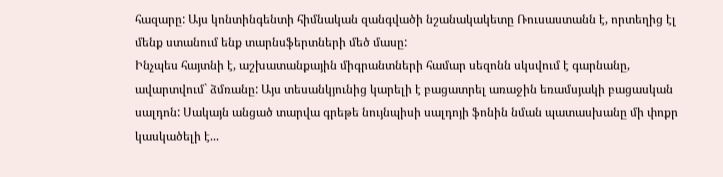հազարը: Այս կոնտինգենտի հիմնական զանգվածի նշանակակետը Ռուսաստանն է, որտեղից էլ մենք ստանում ենք տարնսֆերտների մեծ մասը:
Ինչպես հայտնի է, աշխատանքային միգրանտների համար սեզոնն սկսվում է գարնանը, ավարտվում` ձմռանը: Այս տեսանկյունից կարելի է բացատրել առաջին եռամսյակի բացասկան սալդոն: Սակայն անցած տարվա գրեթե նույնպիսի սալդոյի ֆոնին նման պատասխանը մի փոքր կասկածելի է...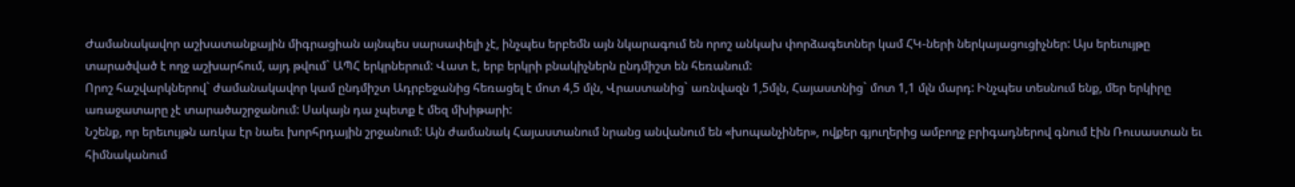Ժամանակավոր աշխատանքային միգրացիան այնպես սարսափելի չէ, ինչպես երբեմն այն նկարագում են որոշ անկախ փորձագետներ կամ ՀԿ-ների ներկայացուցիչներ: Այս երեւույթը տարածված է ողջ աշխարհում, այդ թվում` ԱՊՀ երկրներում: Վատ է, երբ երկրի բնակիչներն ընդմիշտ են հեռանում:
Որոշ հաշվարկներով` ժամանակավոր կամ ընդմիշտ Ադրբեջանից հեռացել է մոտ 4,5 մլն, Վրաստանից` առնվազն 1,5մլն, Հայաստնից` մոտ 1,1 մլն մարդ: Ինչպես տեսնում ենք, մեր երկիրը առաջատարը չէ տարածաշրջանում: Սակայն դա չպետք է մեզ մխիթարի:
Նշենք, որ երեւույթն առկա էր նաեւ խորհրդային շրջանում: Այն ժամանակ Հայաստանում նրանց անվանում են «խոպանչիներ», ովքեր գյուղերից ամբողջ բրիգադներով գնում էին Ռուսաստան եւ հիմնականում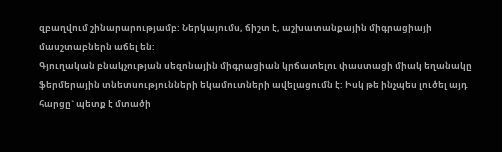զբաղվում շինարարությամբ: Ներկայումս, ճիշտ է, աշխատանքային միգրացիայի մասշտաբներն աճել են:
Գյուղական բնակչության սեզոնային միգրացիան կրճատելու փաստացի միակ եղանակը ֆերմերային տնետսությունների եկամուտների ավելացումն է: Իսկ թե ինչպես լուծել այդ հարցը` պետք է մտածի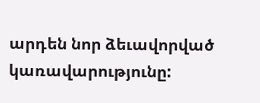արդեն նոր ձեւավորված կառավարությունը: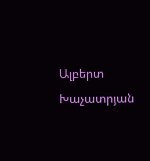Ալբերտ Խաչատրյան